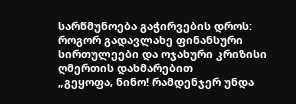სარწმუნოება გაჭირვების დროს: როგორ გადავლახე ფინანსური სირთულეები და ოჯახური კრიზისი ღმერთის დახმარებით
„გეყოფა, ნინო! რამდენჯერ უნდა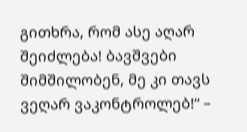გითხრა, რომ ასე აღარ შეიძლება! ბავშვები შიმშილობენ, მე კი თავს ვეღარ ვაკონტროლებ!“ –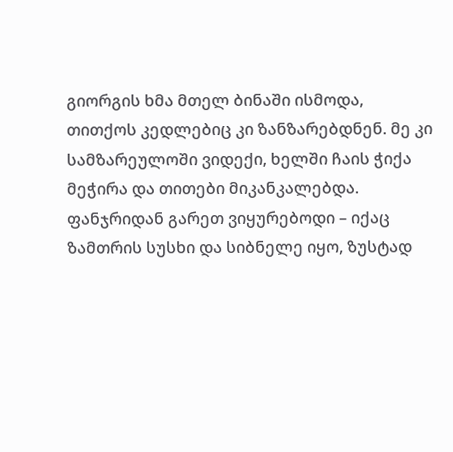გიორგის ხმა მთელ ბინაში ისმოდა, თითქოს კედლებიც კი ზანზარებდნენ. მე კი სამზარეულოში ვიდექი, ხელში ჩაის ჭიქა მეჭირა და თითები მიკანკალებდა. ფანჯრიდან გარეთ ვიყურებოდი – იქაც ზამთრის სუსხი და სიბნელე იყო, ზუსტად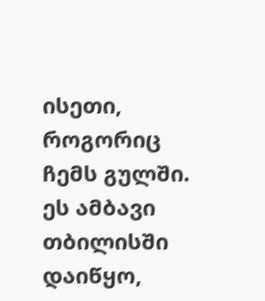ისეთი, როგორიც ჩემს გულში.
ეს ამბავი თბილისში დაიწყო,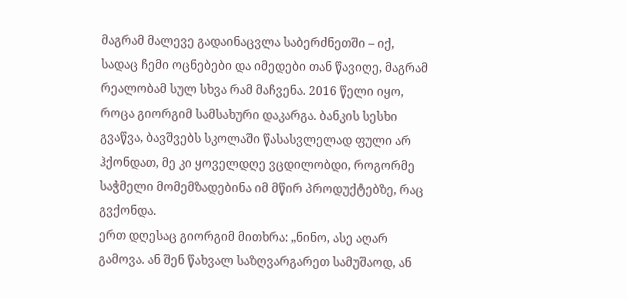მაგრამ მალევე გადაინაცვლა საბერძნეთში – იქ, სადაც ჩემი ოცნებები და იმედები თან წავიღე, მაგრამ რეალობამ სულ სხვა რამ მაჩვენა. 2016 წელი იყო, როცა გიორგიმ სამსახური დაკარგა. ბანკის სესხი გვაწვა, ბავშვებს სკოლაში წასასვლელად ფული არ ჰქონდათ, მე კი ყოველდღე ვცდილობდი, როგორმე საჭმელი მომემზადებინა იმ მწირ პროდუქტებზე, რაც გვქონდა.
ერთ დღესაც გიორგიმ მითხრა: „ნინო, ასე აღარ გამოვა. ან შენ წახვალ საზღვარგარეთ სამუშაოდ, ან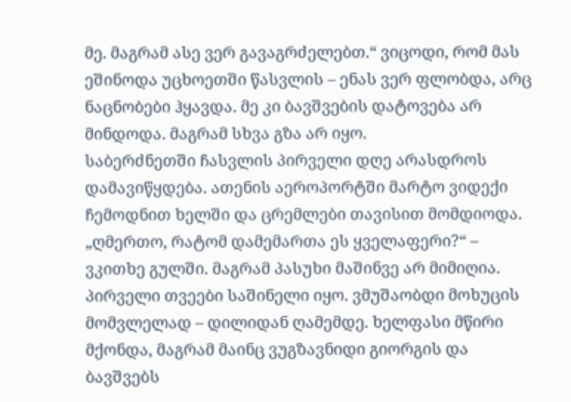მე. მაგრამ ასე ვერ გავაგრძელებთ.“ ვიცოდი, რომ მას ეშინოდა უცხოეთში წასვლის – ენას ვერ ფლობდა, არც ნაცნობები ჰყავდა. მე კი ბავშვების დატოვება არ მინდოდა. მაგრამ სხვა გზა არ იყო.
საბერძნეთში ჩასვლის პირველი დღე არასდროს დამავიწყდება. ათენის აეროპორტში მარტო ვიდექი ჩემოდნით ხელში და ცრემლები თავისით მომდიოდა. „ღმერთო, რატომ დამემართა ეს ყველაფერი?“ – ვკითხე გულში. მაგრამ პასუხი მაშინვე არ მიმიღია.
პირველი თვეები საშინელი იყო. ვმუშაობდი მოხუცის მომვლელად – დილიდან ღამემდე. ხელფასი მწირი მქონდა, მაგრამ მაინც ვუგზავნიდი გიორგის და ბავშვებს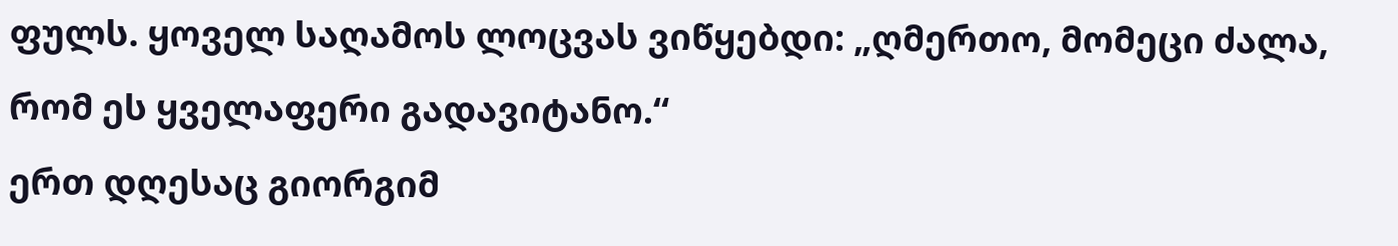ფულს. ყოველ საღამოს ლოცვას ვიწყებდი: „ღმერთო, მომეცი ძალა, რომ ეს ყველაფერი გადავიტანო.“
ერთ დღესაც გიორგიმ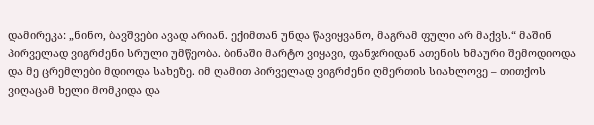დამირეკა: „ნინო, ბავშვები ავად არიან. ექიმთან უნდა წავიყვანო, მაგრამ ფული არ მაქვს.“ მაშინ პირველად ვიგრძენი სრული უმწეობა. ბინაში მარტო ვიყავი, ფანჯრიდან ათენის ხმაური შემოდიოდა და მე ცრემლები მდიოდა სახეზე. იმ ღამით პირველად ვიგრძენი ღმერთის სიახლოვე – თითქოს ვიღაცამ ხელი მომკიდა და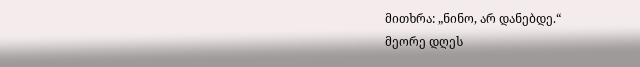მითხრა: „ნინო, არ დანებდე.“
მეორე დღეს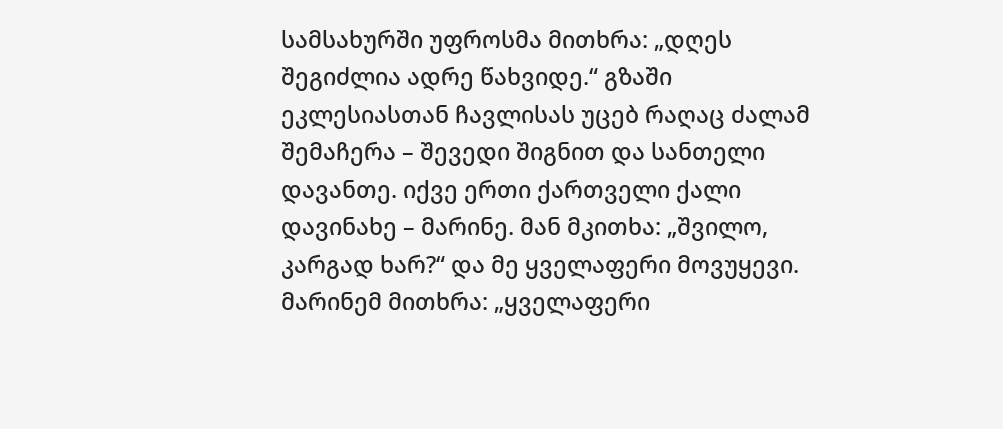სამსახურში უფროსმა მითხრა: „დღეს შეგიძლია ადრე წახვიდე.“ გზაში ეკლესიასთან ჩავლისას უცებ რაღაც ძალამ შემაჩერა – შევედი შიგნით და სანთელი დავანთე. იქვე ერთი ქართველი ქალი დავინახე – მარინე. მან მკითხა: „შვილო, კარგად ხარ?“ და მე ყველაფერი მოვუყევი.
მარინემ მითხრა: „ყველაფერი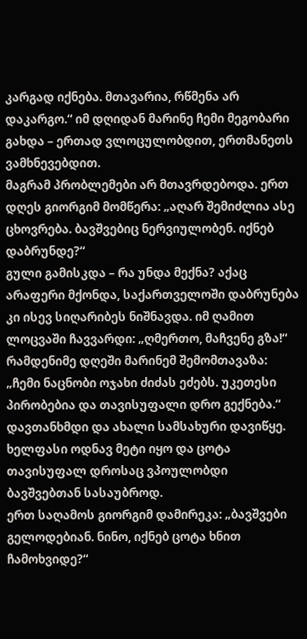კარგად იქნება. მთავარია, რწმენა არ დაკარგო.“ იმ დღიდან მარინე ჩემი მეგობარი გახდა – ერთად ვლოცულობდით, ერთმანეთს ვამხნევებდით.
მაგრამ პრობლემები არ მთავრდებოდა. ერთ დღეს გიორგიმ მომწერა: „აღარ შემიძლია ასე ცხოვრება. ბავშვებიც ნერვიულობენ. იქნებ დაბრუნდე?“
გული გამისკდა – რა უნდა მექნა? აქაც არაფერი მქონდა, საქართველოში დაბრუნება კი ისევ სიღარიბეს ნიშნავდა. იმ ღამით ლოცვაში ჩავვარდი: „ღმერთო, მაჩვენე გზა!“
რამდენიმე დღეში მარინემ შემომთავაზა: „ჩემი ნაცნობი ოჯახი ძიძას ეძებს. უკეთესი პირობებია და თავისუფალი დრო გექნება.“ დავთანხმდი და ახალი სამსახური დავიწყე. ხელფასი ოდნავ მეტი იყო და ცოტა თავისუფალ დროსაც ვპოულობდი ბავშვებთან სასაუბროდ.
ერთ საღამოს გიორგიმ დამირეკა: „ბავშვები გელოდებიან. ნინო, იქნებ ცოტა ხნით ჩამოხვიდე?“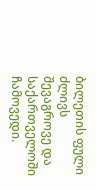ბილეთის ფული ძლივს შევაგროვე და საქართველოში ჩამოვედი.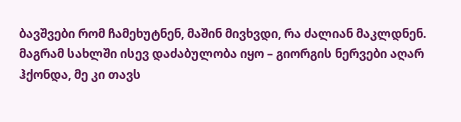ბავშვები რომ ჩამეხუტნენ, მაშინ მივხვდი, რა ძალიან მაკლდნენ.
მაგრამ სახლში ისევ დაძაბულობა იყო – გიორგის ნერვები აღარ ჰქონდა, მე კი თავს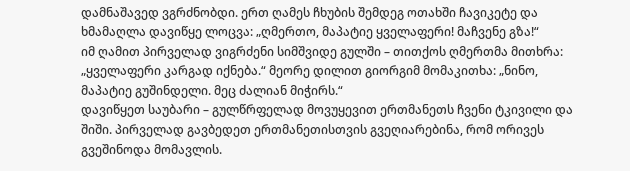დამნაშავედ ვგრძნობდი. ერთ ღამეს ჩხუბის შემდეგ ოთახში ჩავიკეტე და ხმამაღლა დავიწყე ლოცვა: „ღმერთო, მაპატიე ყველაფერი! მაჩვენე გზა!“
იმ ღამით პირველად ვიგრძენი სიმშვიდე გულში – თითქოს ღმერთმა მითხრა: „ყველაფერი კარგად იქნება.“ მეორე დილით გიორგიმ მომაკითხა: „ნინო, მაპატიე გუშინდელი. მეც ძალიან მიჭირს.“
დავიწყეთ საუბარი – გულწრფელად მოვუყევით ერთმანეთს ჩვენი ტკივილი და შიში. პირველად გავბედეთ ერთმანეთისთვის გვეღიარებინა, რომ ორივეს გვეშინოდა მომავლის.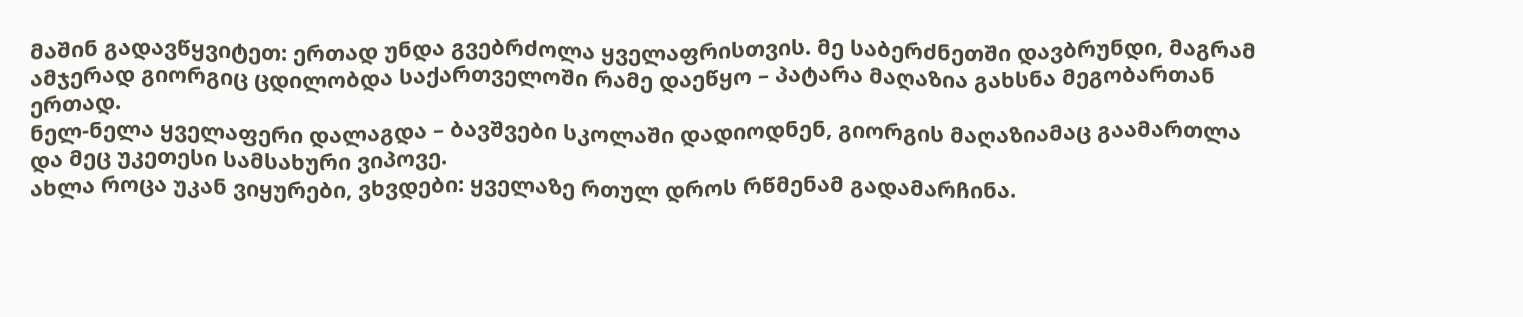მაშინ გადავწყვიტეთ: ერთად უნდა გვებრძოლა ყველაფრისთვის. მე საბერძნეთში დავბრუნდი, მაგრამ ამჯერად გიორგიც ცდილობდა საქართველოში რამე დაეწყო – პატარა მაღაზია გახსნა მეგობართან ერთად.
ნელ-ნელა ყველაფერი დალაგდა – ბავშვები სკოლაში დადიოდნენ, გიორგის მაღაზიამაც გაამართლა და მეც უკეთესი სამსახური ვიპოვე.
ახლა როცა უკან ვიყურები, ვხვდები: ყველაზე რთულ დროს რწმენამ გადამარჩინა.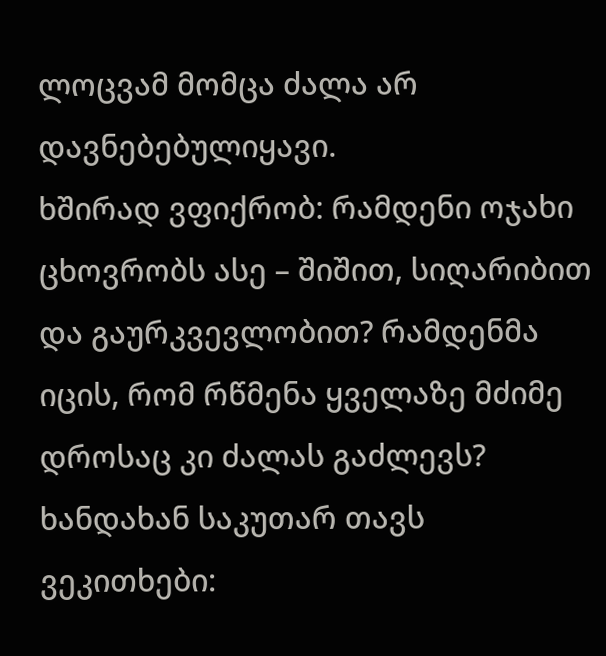ლოცვამ მომცა ძალა არ დავნებებულიყავი.
ხშირად ვფიქრობ: რამდენი ოჯახი ცხოვრობს ასე – შიშით, სიღარიბით და გაურკვევლობით? რამდენმა იცის, რომ რწმენა ყველაზე მძიმე დროსაც კი ძალას გაძლევს?
ხანდახან საკუთარ თავს ვეკითხები: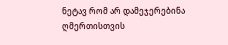ნეტავ რომ არ დამეჯერებინა ღმერთისთვის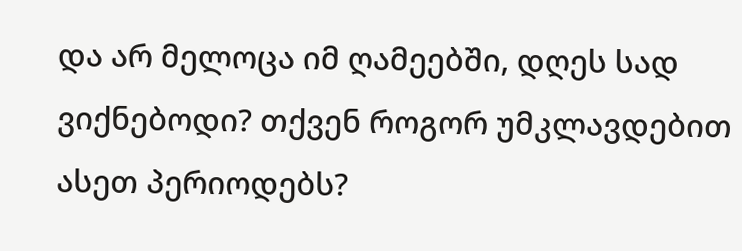და არ მელოცა იმ ღამეებში, დღეს სად ვიქნებოდი? თქვენ როგორ უმკლავდებით ასეთ პერიოდებს?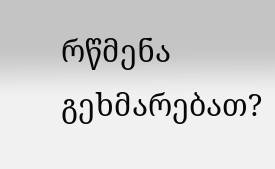რწმენა გეხმარებათ?